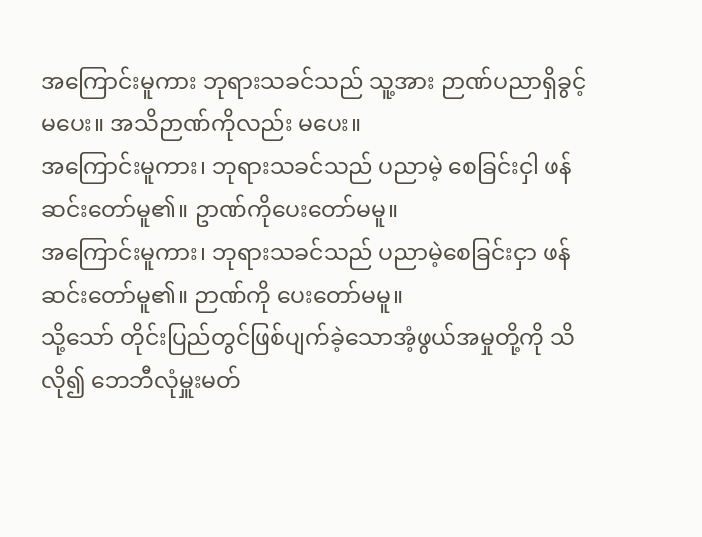အကြောင်းမူကား ဘုရားသခင်သည် သူ့အား ဉာဏ်ပညာရှိခွင့်မပေး။ အသိဉာဏ်ကိုလည်း မပေး။
အကြောင်းမူကား၊ ဘုရားသခင်သည် ပညာမဲ့ စေခြင်းငှါ ဖန်ဆင်းတော်မူ၏။ ဥာဏ်ကိုပေးတော်မမူ။
အကြောင်းမူကား၊ ဘုရားသခင်သည် ပညာမဲ့စေခြင်းငှာ ဖန်ဆင်းတော်မူ၏။ ဉာဏ်ကို ပေးတော်မမူ။
သို့သော် တိုင်းပြည်တွင်ဖြစ်ပျက်ခဲ့သောအံ့ဖွယ်အမှုတို့ကို သိလို၍ ဘေဘီလုံမှူးမတ်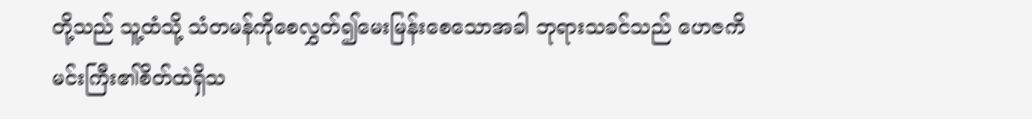တို့သည် သူ့ထံသို့ သံတမန်ကိုစေလွှတ်၍မေးမြန်းစေသောအခါ ဘုရားသခင်သည် ဟေဇကိမင်းကြီး၏စိတ်ထဲရှိသ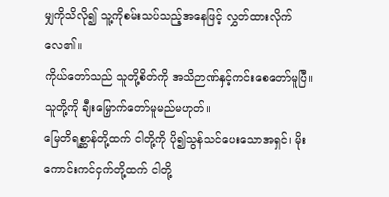မျှကိုသိလို၍ သူ့ကိုစမ်းသပ်သည့်အနေဖြင့် လွှတ်ထားလိုက်လေ၏။
ကိုယ်တော်သည် သူတို့စိတ်ကို အသိဉာဏ်နှင့်ကင်းစေတော်မူပြီ။ သူတို့ကို ချီးမြှောက်တော်မူမည်မဟုတ်။
မြေတိရစ္ဆာန်တို့ထက် ငါတို့ကို ပို၍သွန်သင်ပေးသောအရှင်၊ မိုးကောင်းကင်ငှက်တို့ထက် ငါတို့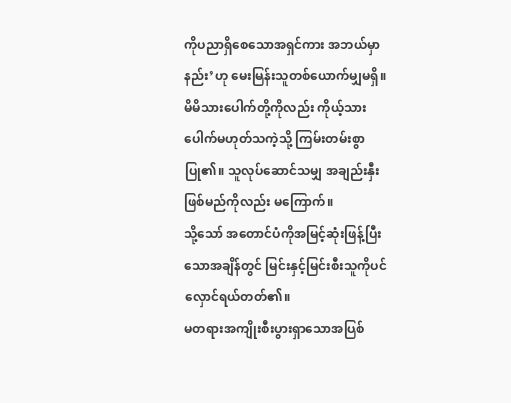ကိုပညာရှိစေသောအရှင်ကား အဘယ်မှာနည်း’ဟု မေးမြန်းသူတစ်ယောက်မျှမရှိ။
မိမိသားပေါက်တို့ကိုလည်း ကိုယ့်သားပေါက်မဟုတ်သကဲ့သို့ ကြမ်းတမ်းစွာပြု၏။ သူလုပ်ဆောင်သမျှ အချည်းနှီးဖြစ်မည်ကိုလည်း မကြောက်။
သို့သော် အတောင်ပံကိုအမြင့်ဆုံးဖြန့်ပြီးသောအချိန်တွင် မြင်းနှင့်မြင်းစီးသူကိုပင် လှောင်ရယ်တတ်၏။
မတရားအကျိုးစီးပွားရှာသောအပြစ်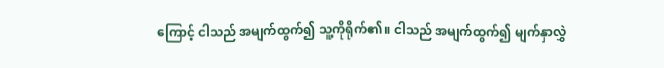ကြောင့် ငါသည် အမျက်ထွက်၍ သူ့ကိုရိုက်၏။ ငါသည် အမျက်ထွက်၍ မျက်နှာလွှဲ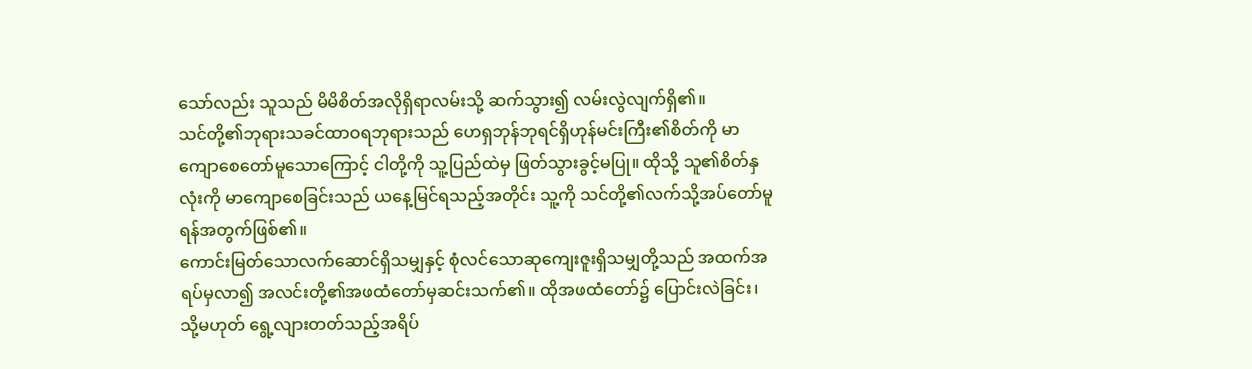သော်လည်း သူသည် မိမိစိတ်အလိုရှိရာလမ်းသို့ ဆက်သွား၍ လမ်းလွဲလျက်ရှိ၏။
သင်တို့၏ဘုရားသခင်ထာဝရဘုရားသည် ဟေရှဘုန်ဘုရင်ရှိဟုန်မင်းကြီး၏စိတ်ကို မာကျောစေတော်မူသောကြောင့် ငါတို့ကို သူ့ပြည်ထဲမှ ဖြတ်သွားခွင့်မပြု။ ထိုသို့ သူ၏စိတ်နှလုံးကို မာကျောစေခြင်းသည် ယနေ့မြင်ရသည့်အတိုင်း သူ့ကို သင်တို့၏လက်သို့အပ်တော်မူရန်အတွက်ဖြစ်၏။
ကောင်းမြတ်သောလက်ဆောင်ရှိသမျှနှင့် စုံလင်သောဆုကျေးဇူးရှိသမျှတို့သည် အထက်အရပ်မှလာ၍ အလင်းတို့၏အဖထံတော်မှဆင်းသက်၏။ ထိုအဖထံတော်၌ ပြောင်းလဲခြင်း၊ သို့မဟုတ် ရွေ့လျားတတ်သည့်အရိပ်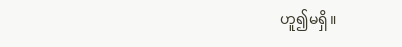ဟူ၍မရှိ။